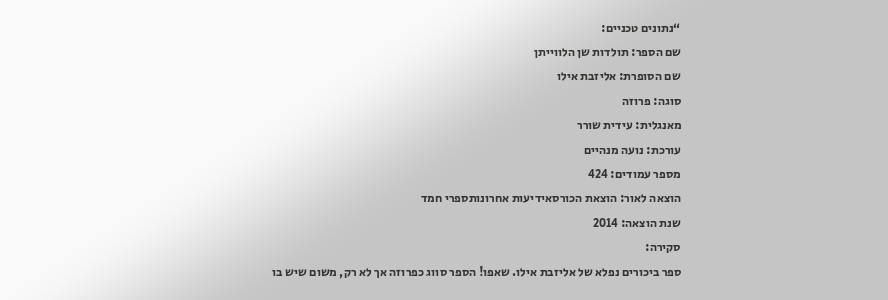“נתונים טכניים:
שם הספר: תולדות שן הלווייתן
שם הסופרת: אליזבת אילו
סוגה: פרוזה
מאנגלית: עידית שורר
עורכת: נועה מנהיים
מספר עמודים: 424
הוצאה לאור: הוצאת הכורסאידיעות אחרונותספרי חמד
שנת הוצאה: 2014
סקירה:
ספר ביכורים נפלא של אליזבת אילו. שאפו! הספר סווג כפרוזה אך לא רק, משום שיש בו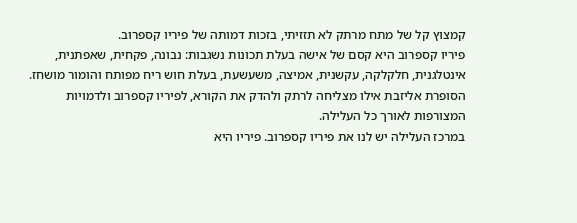קמצוץ קל של מתח מרתק לא תזזיתי, בזכות דמותה של פיריו קספרוב.
פיריו קספרוב היא קסם של אישה בעלת תכונות נשגבות: נבונה, פקחית, שאפתנית, אינטלגנית, חלקלקה, עקשנית, אמיצה, משעשעת, בעלת חוש ריח מפותח והומור מושחז.
הסופרת אליזבת אילו מצליחה לרתק ולהדק את הקורא, לפיריו קספרוב ולדמויות המצורפות לאורך כל העלילה.
במרכז העלילה יש לנו את פיריו קספרוב. פיריו היא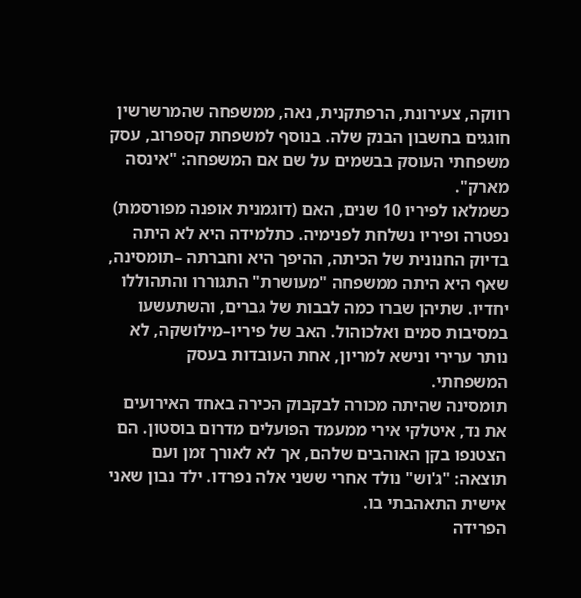רווקה, צעירונת, הרפתקנית, נאה, ממשפחה שהמרשרשין חוגגים בחשבון הבנק שלה. בנוסף למשפחת קספרוב, עסק משפחתי העוסק בבשמים על שם אם המשפחה: "אינסה מארק".
כשמלאו לפיריו 10 שנים, האם (דוגמנית אופנה מפורסמת) נפטרה ופיריו נשלחת לפנימיה. כתלמידה היא לא היתה בדיוק החנונית של הכיתה, ההיפך היא וחברתה –תומסינה, שאף היא היתה ממשפחה "מעושרת" התגוררו והתהוללו יחדיו. שתיהן שברו כמה לבבות של גברים, והשתעשעו במסיבות סמים ואלכוהול. האב של פיריו–מילושקה, לא נותר ערירי ונישא למריון, אחת העובדות בעסק המשפחתי.
תומסינה שהיתה מכורה לבקבוק הכירה באחד האירועים את נד, איטלקי אירי ממעמד הפועלים מדרום בוסטון. הם הצטנפו בקן האוהבים שלהם, אך לא לאורך זמן ועם תוצאה: "ג'וש" נולד אחרי ששני אלה נפרדו. ילד נבון שאני אישית התאהבתי בו.
הפרידה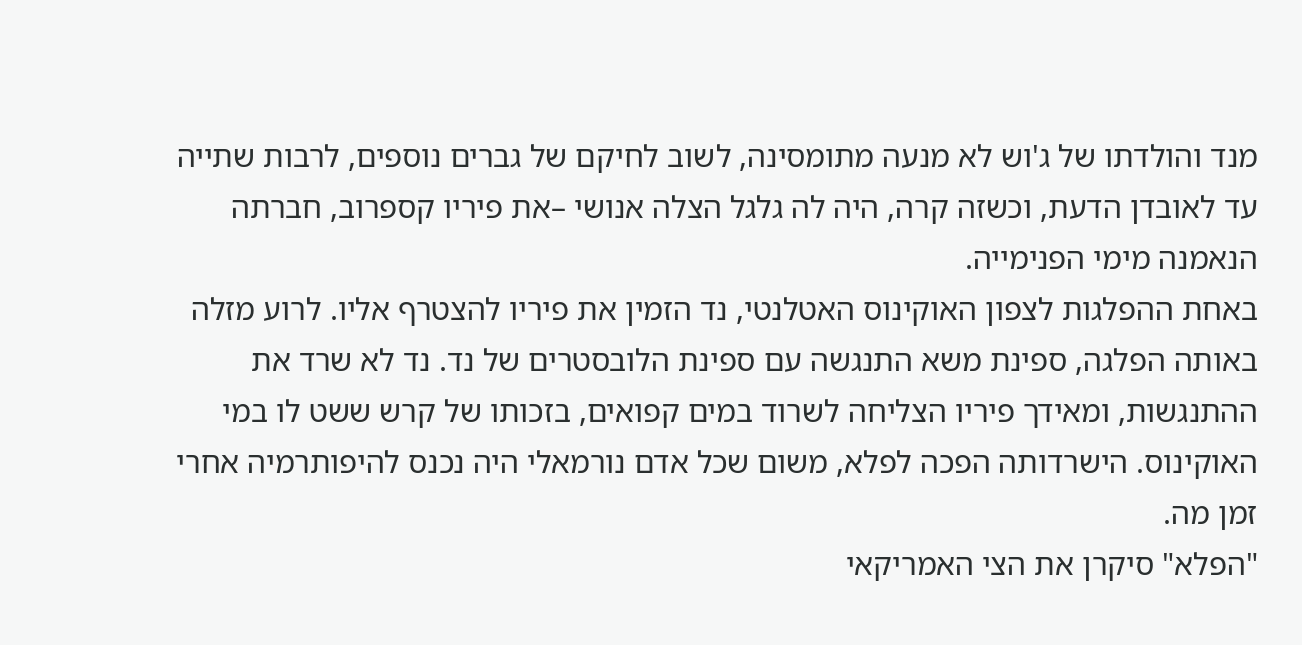מנד והולדתו של ג'וש לא מנעה מתומסינה, לשוב לחיקם של גברים נוספים, לרבות שתייה עד לאובדן הדעת, וכשזה קרה, היה לה גלגל הצלה אנושי –את פיריו קספרוב, חברתה הנאמנה מימי הפנימייה.
באחת ההפלגות לצפון האוקינוס האטלנטי, נד הזמין את פיריו להצטרף אליו. לרוע מזלה באותה הפלגה, ספינת משא התנגשה עם ספינת הלובסטרים של נד. נד לא שרד את ההתנגשות, ומאידך פיריו הצליחה לשרוד במים קפואים, בזכותו של קרש ששט לו במי האוקינוס. הישרדותה הפכה לפלא, משום שכל אדם נורמאלי היה נכנס להיפותרמיה אחרי זמן מה.
"הפלא" סיקרן את הצי האמריקאי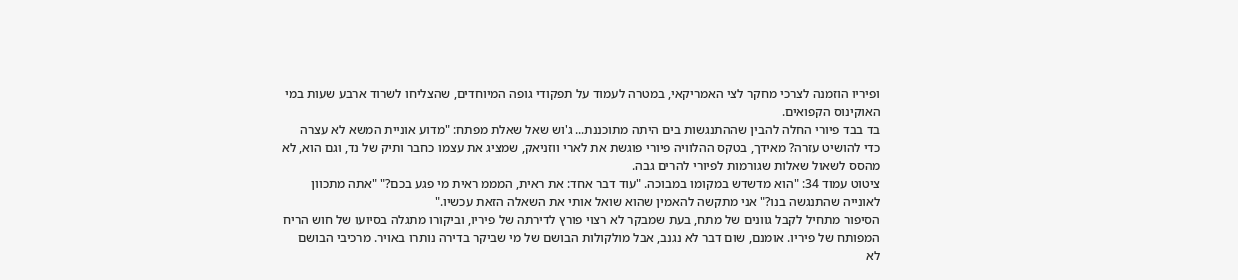ופיריו הוזמנה לצרכי מחקר לצי האמריקאי, במטרה לעמוד על תפקודי גופה המיוחדים, שהצליחו לשרוד ארבע שעות במי האוקינוס הקפואים.
בד בבד פיורי החלה להבין שההתנגשות בים היתה מתוכננת... ג'וש שאל שאלת מפתח: "מדוע אוניית המשא לא עצרה כדי להושיט עזרה? מאידך, בטקס ההלוויה פיורי פוגשת את לארי ווזניאק, שמציג את עצמו כחבר ותיק של נד, וגם הוא, לא מהסס לשאול שאלות שגורמות לפיורי להרים גבה.
ציטוט עמוד 34: "הוא מדשדש במקומו במבוכה. "עוד דבר אחד: את ראית, המממ ראית מי פגע בכם?" "אתה מתכוון לאונייה שהתנגשה בנו?" אני מתקשה להאמין שהוא שואל אותי את השאלה הזאת עכשיו."
הסיפור מתחיל לקבל גוונים של מתח, בעת שמבקר לא רצוי פורץ לדירתה של פיריו, וביקורו מתגלה בסיועו של חוש הריח המפותח של פיריו. אומנם, שום דבר לא נגנב, אבל מולקולות הבושם של מי שביקר בדירה נותרו באויר. מרכיבי הבושם לא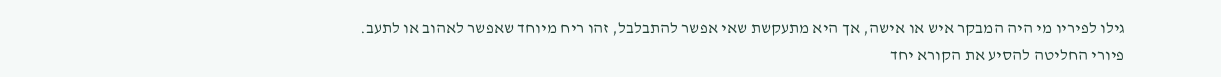גילו לפיריו מי היה המבקר איש או אישה, אך היא מתעקשת שאי אפשר להתבלבל, זהו ריח מיוחד שאפשר לאהוב או לתעב.
פיורי החליטה להסיע את הקורא יחד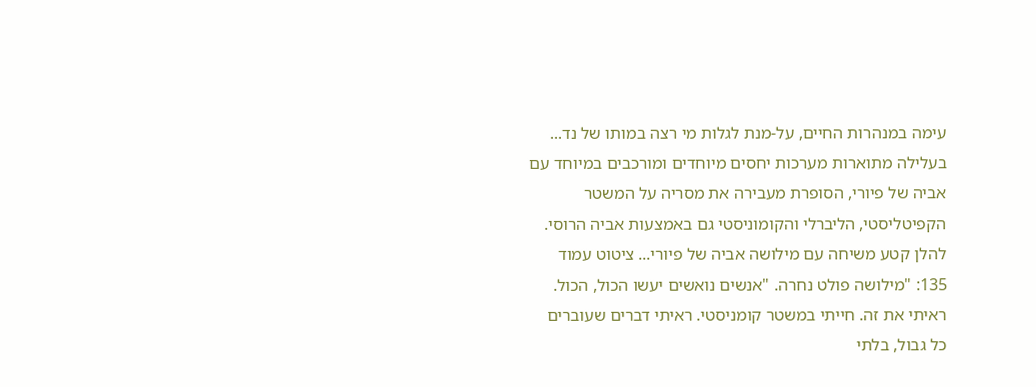עימה במנהרות החיים, על-מנת לגלות מי רצה במותו של נד...
בעלילה מתוארות מערכות יחסים מיוחדים ומורכבים במיוחד עם אביה של פיורי, הסופרת מעבירה את מסריה על המשטר הקפיטליסטי, הליברלי והקומוניסטי גם באמצעות אביה הרוסי.
להלן קטע משיחה עם מילושה אביה של פיורי... ציטוט עמוד 135: "מילושה פולט נחרה. "אנשים נואשים יעשו הכול, הכול. ראיתי את זה. חייתי במשטר קומניסטי. ראיתי דברים שעוברים כל גבול, בלתי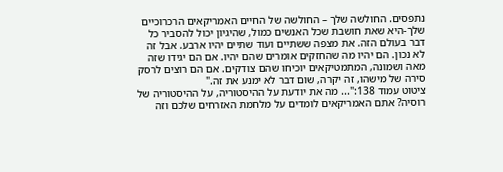נתפסים. החולשה שלך – החולשה של החיים האמריקאים הרכרוכיים שלך-היא שאת חושבת שכל האנשים כמול, שהיגיון יכול להסביר כל דבר בעולם הזה. את מצפה ששתיים ועוד שתיים יהיו ארבע. אבל זה לא נכון. הם יהיו מה שהחזקים אומרים שהם יהיו. אם הם יגידו שזה מאה ושמונה, המתמטיקאים יוכיחו שהם צודקים. אם הם רוצים לרסק סירה של מישהו, זה יקרה, שום דבר לא ימנע את זה."
ציטוט עמוד 138:"... מה את יודעת על ההיסטוריה, על ההיסטוריה של רוסיה? אתם האמריקאים לומדים על מלחמת האזרחים שלכם וזה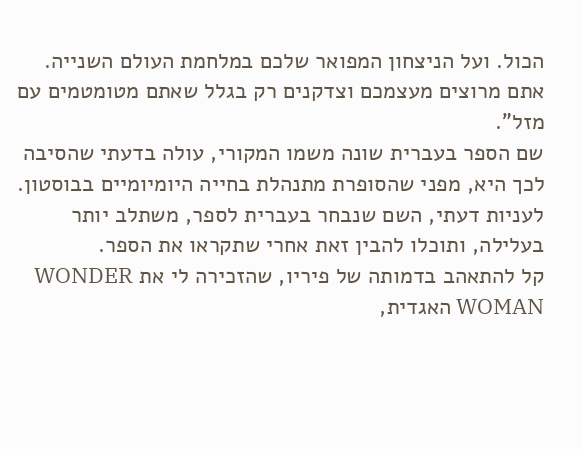הכול. ועל הניצחון המפואר שלכם במלחמת העולם השנייה. אתם מרוצים מעצמכם וצדקנים רק בגלל שאתם מטומטמים עם מזל".
שם הספר בעברית שונה משמו המקורי, עולה בדעתי שהסיבה לכך היא, מפני שהסופרת מתנהלת בחייה היומיומיים בבוסטון. לעניות דעתי, השם שנבחר בעברית לספר, משתלב יותר בעלילה, ותוכלו להבין זאת אחרי שתקראו את הספר.
קל להתאהב בדמותה של פיריו, שהזכירה לי את WONDER WOMAN האגדית,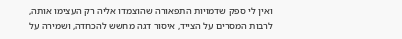ואין לי ספק שדמויות התפאורה שהוצמדו אליה רק העצימו אותה, לרבות המסרים על הצייד, איסור דגה מחשש להכחדה, ושמירה על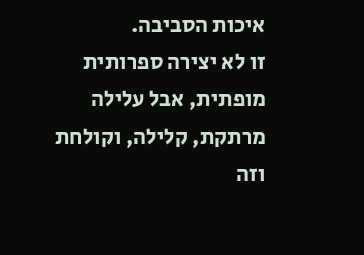איכות הסביבה.
זו לא יצירה ספרותית מופתית, אבל עלילה מרתקת, קלילה, וקולחת וזה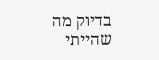בדיוק מה שהייתי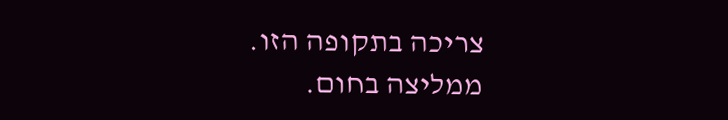צריכה בתקופה הזו.
ממליצה בחום.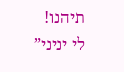תיהנו!
לי יניני”